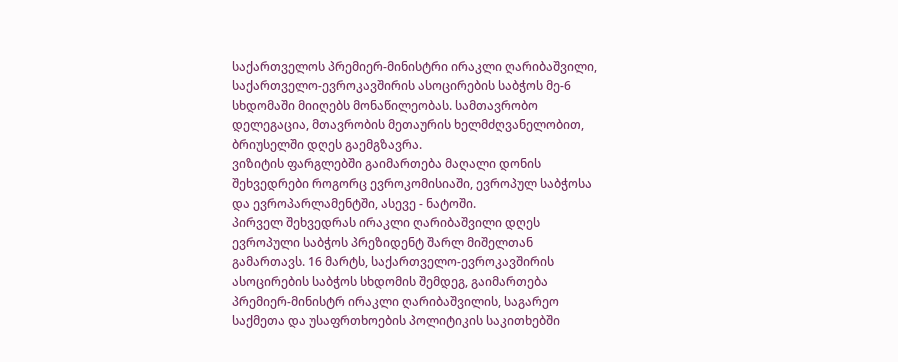საქართველოს პრემიერ-მინისტრი ირაკლი ღარიბაშვილი, საქართველო-ევროკავშირის ასოცირების საბჭოს მე-6 სხდომაში მიიღებს მონაწილეობას. სამთავრობო დელეგაცია, მთავრობის მეთაურის ხელმძღვანელობით, ბრიუსელში დღეს გაემგზავრა.
ვიზიტის ფარგლებში გაიმართება მაღალი დონის შეხვედრები როგორც ევროკომისიაში, ევროპულ საბჭოსა და ევროპარლამენტში, ასევე - ნატოში.
პირველ შეხვედრას ირაკლი ღარიბაშვილი დღეს ევროპული საბჭოს პრეზიდენტ შარლ მიშელთან გამართავს. 16 მარტს, საქართველო-ევროკავშირის ასოცირების საბჭოს სხდომის შემდეგ, გაიმართება პრემიერ-მინისტრ ირაკლი ღარიბაშვილის, საგარეო საქმეთა და უსაფრთხოების პოლიტიკის საკითხებში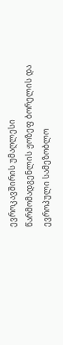ევროკავშირის უმაღლესი წარმომადგენლის ჟოზეფ ბორელის და ევროპული სამეზობლო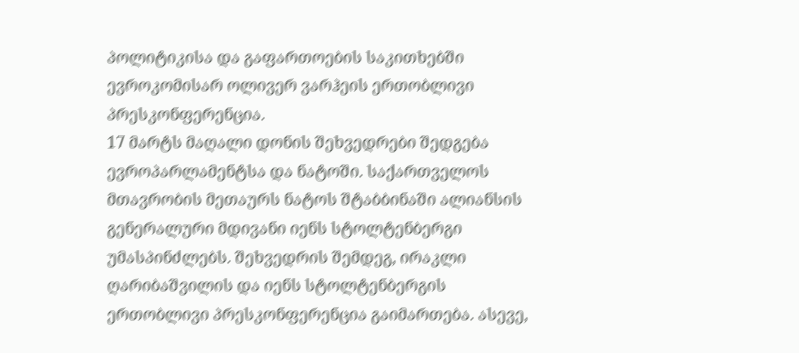პოლიტიკისა და გაფართოების საკითხებში ევროკომისარ ოლივერ ვარჰეის ერთობლივი პრესკონფერენცია.
17 მარტს მაღალი დონის შეხვედრები შედგება ევროპარლამენტსა და ნატოში. საქართველოს მთავრობის მეთაურს ნატოს შტაბბინაში ალიანსის გენერალური მდივანი იენს სტოლტენბერგი უმასპინძლებს. შეხვედრის შემდეგ, ირაკლი ღარიბაშვილის და იენს სტოლტენბერგის ერთობლივი პრესკონფერენცია გაიმართება. ასევე,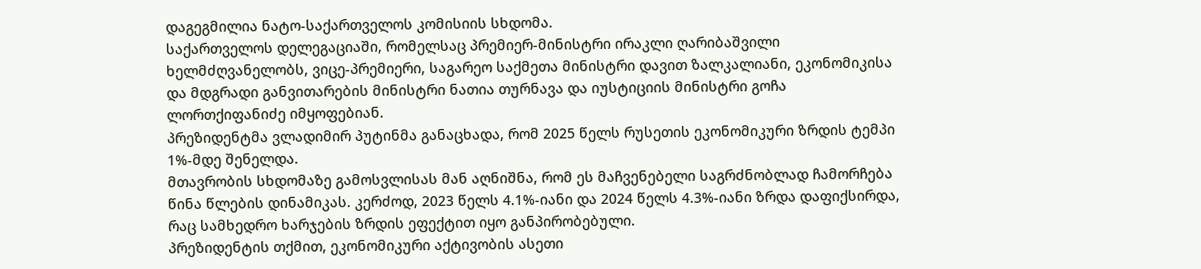დაგეგმილია ნატო-საქართველოს კომისიის სხდომა.
საქართველოს დელეგაციაში, რომელსაც პრემიერ-მინისტრი ირაკლი ღარიბაშვილი ხელმძღვანელობს, ვიცე-პრემიერი, საგარეო საქმეთა მინისტრი დავით ზალკალიანი, ეკონომიკისა და მდგრადი განვითარების მინისტრი ნათია თურნავა და იუსტიციის მინისტრი გოჩა ლორთქიფანიძე იმყოფებიან.
პრეზიდენტმა ვლადიმირ პუტინმა განაცხადა, რომ 2025 წელს რუსეთის ეკონომიკური ზრდის ტემპი 1%-მდე შენელდა.
მთავრობის სხდომაზე გამოსვლისას მან აღნიშნა, რომ ეს მაჩვენებელი საგრძნობლად ჩამორჩება წინა წლების დინამიკას. კერძოდ, 2023 წელს 4.1%-იანი და 2024 წელს 4.3%-იანი ზრდა დაფიქსირდა, რაც სამხედრო ხარჯების ზრდის ეფექტით იყო განპირობებული.
პრეზიდენტის თქმით, ეკონომიკური აქტივობის ასეთი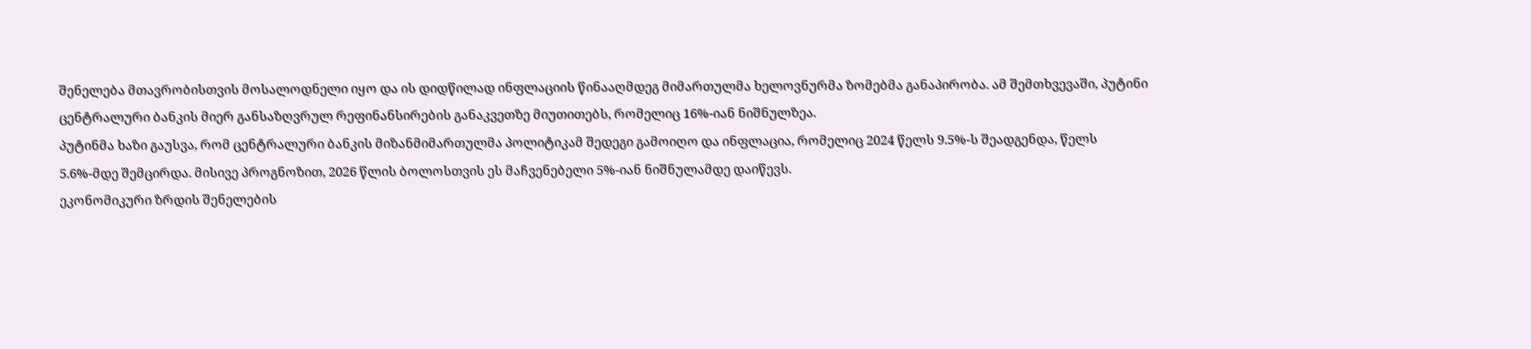შენელება მთავრობისთვის მოსალოდნელი იყო და ის დიდწილად ინფლაციის წინააღმდეგ მიმართულმა ხელოვნურმა ზომებმა განაპირობა. ამ შემთხვევაში, პუტინი ცენტრალური ბანკის მიერ განსაზღვრულ რეფინანსირების განაკვეთზე მიუთითებს, რომელიც 16%-იან ნიშნულზეა.
პუტინმა ხაზი გაუსვა, რომ ცენტრალური ბანკის მიზანმიმართულმა პოლიტიკამ შედეგი გამოიღო და ინფლაცია, რომელიც 2024 წელს 9.5%-ს შეადგენდა, წელს 5.6%-მდე შემცირდა. მისივე პროგნოზით, 2026 წლის ბოლოსთვის ეს მაჩვენებელი 5%-იან ნიშნულამდე დაიწევს.
ეკონომიკური ზრდის შენელების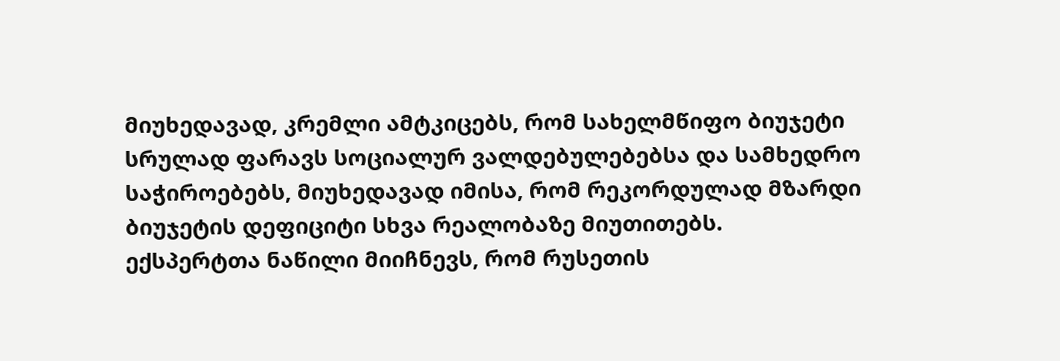მიუხედავად, კრემლი ამტკიცებს, რომ სახელმწიფო ბიუჯეტი სრულად ფარავს სოციალურ ვალდებულებებსა და სამხედრო საჭიროებებს, მიუხედავად იმისა, რომ რეკორდულად მზარდი ბიუჯეტის დეფიციტი სხვა რეალობაზე მიუთითებს.
ექსპერტთა ნაწილი მიიჩნევს, რომ რუსეთის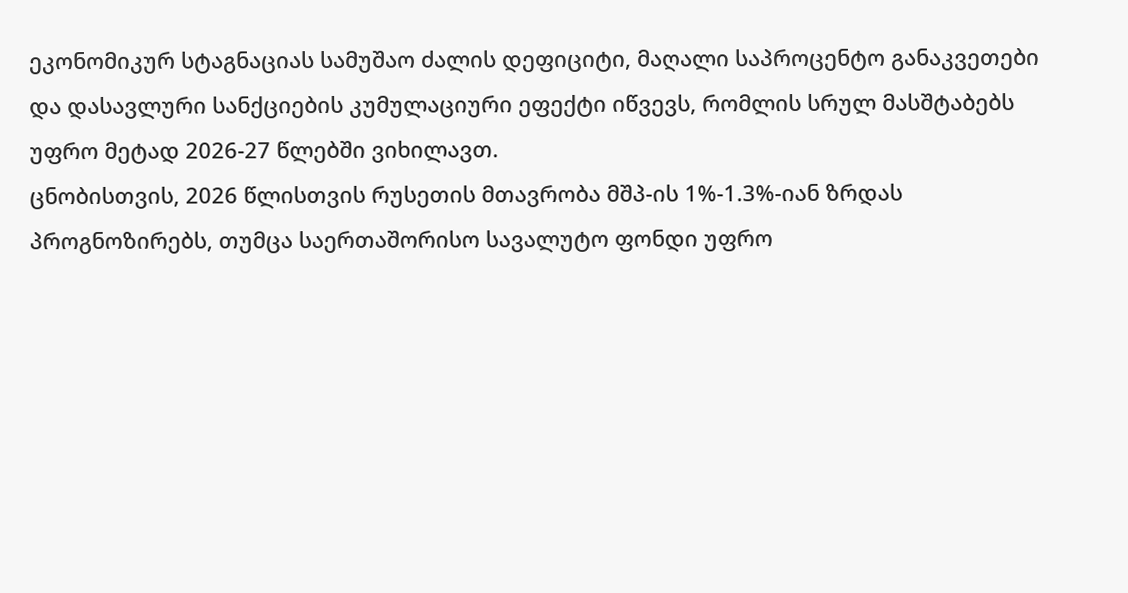ეკონომიკურ სტაგნაციას სამუშაო ძალის დეფიციტი, მაღალი საპროცენტო განაკვეთები და დასავლური სანქციების კუმულაციური ეფექტი იწვევს, რომლის სრულ მასშტაბებს უფრო მეტად 2026-27 წლებში ვიხილავთ.
ცნობისთვის, 2026 წლისთვის რუსეთის მთავრობა მშპ-ის 1%-1.3%-იან ზრდას პროგნოზირებს, თუმცა საერთაშორისო სავალუტო ფონდი უფრო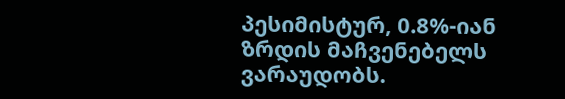პესიმისტურ, 0.8%-იან ზრდის მაჩვენებელს ვარაუდობს.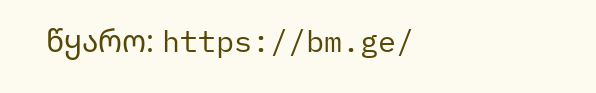წყარო: https://bm.ge/